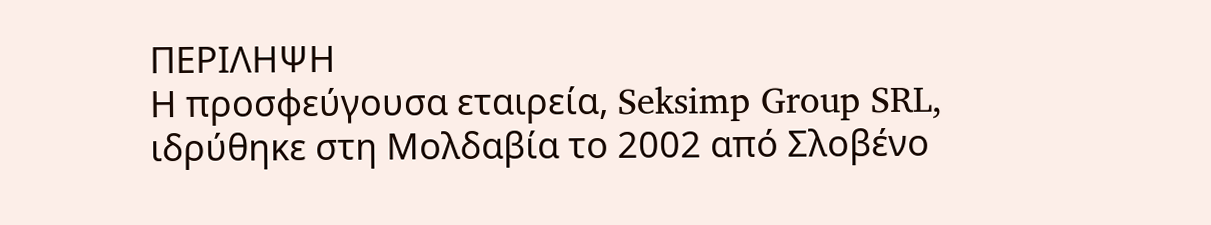ΠΕΡΙΛΗΨΗ
Η προσφεύγουσα εταιρεία, Seksimp Group SRL, ιδρύθηκε στη Μολδαβία το 2002 από Σλοβένο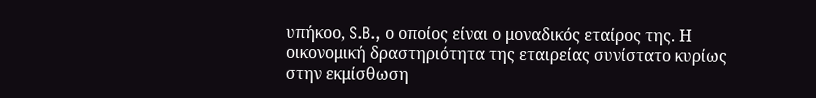υπήκοο, S.B., ο οποίος είναι ο μοναδικός εταίρος της. Η οικονομική δραστηριότητα της εταιρείας συνίστατο κυρίως στην εκμίσθωση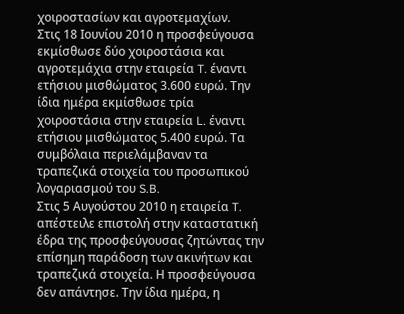χοιροστασίων και αγροτεμαχίων.
Στις 18 Ιουνίου 2010 η προσφεύγουσα εκμίσθωσε δύο χοιροστάσια και αγροτεμάχια στην εταιρεία T. έναντι ετήσιου μισθώματος 3.600 ευρώ. Την ίδια ημέρα εκμίσθωσε τρία χοιροστάσια στην εταιρεία L. έναντι ετήσιου μισθώματος 5.400 ευρώ. Τα συμβόλαια περιελάμβαναν τα τραπεζικά στοιχεία του προσωπικού λογαριασμού του S.B.
Στις 5 Αυγούστου 2010 η εταιρεία T. απέστειλε επιστολή στην καταστατική έδρα της προσφεύγουσας ζητώντας την επίσημη παράδοση των ακινήτων και τραπεζικά στοιχεία. Η προσφεύγουσα δεν απάντησε. Την ίδια ημέρα, η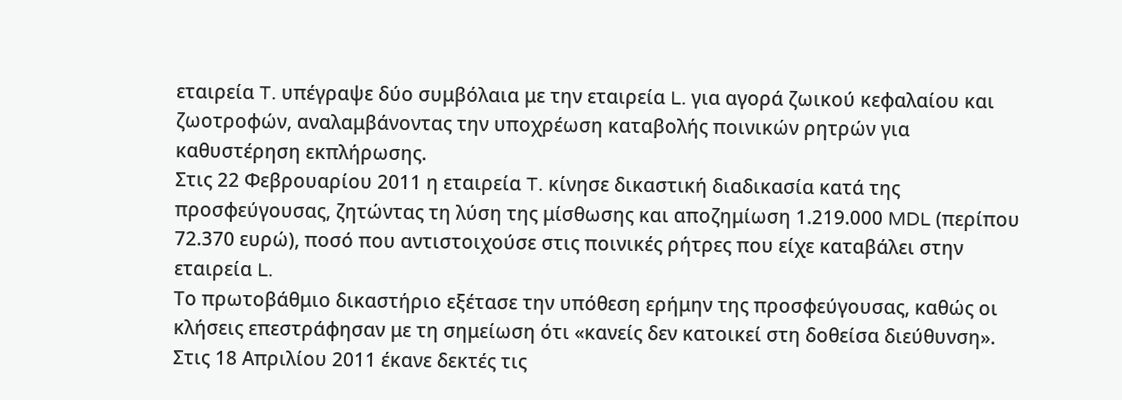εταιρεία T. υπέγραψε δύο συμβόλαια με την εταιρεία L. για αγορά ζωικού κεφαλαίου και ζωοτροφών, αναλαμβάνοντας την υποχρέωση καταβολής ποινικών ρητρών για καθυστέρηση εκπλήρωσης.
Στις 22 Φεβρουαρίου 2011 η εταιρεία T. κίνησε δικαστική διαδικασία κατά της προσφεύγουσας, ζητώντας τη λύση της μίσθωσης και αποζημίωση 1.219.000 MDL (περίπου 72.370 ευρώ), ποσό που αντιστοιχούσε στις ποινικές ρήτρες που είχε καταβάλει στην εταιρεία L.
Το πρωτοβάθμιο δικαστήριο εξέτασε την υπόθεση ερήμην της προσφεύγουσας, καθώς οι κλήσεις επεστράφησαν με τη σημείωση ότι «κανείς δεν κατοικεί στη δοθείσα διεύθυνση». Στις 18 Απριλίου 2011 έκανε δεκτές τις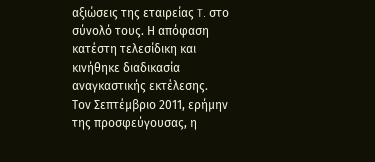αξιώσεις της εταιρείας T. στο σύνολό τους. Η απόφαση κατέστη τελεσίδικη και κινήθηκε διαδικασία αναγκαστικής εκτέλεσης.
Τον Σεπτέμβριο 2011, ερήμην της προσφεύγουσας, η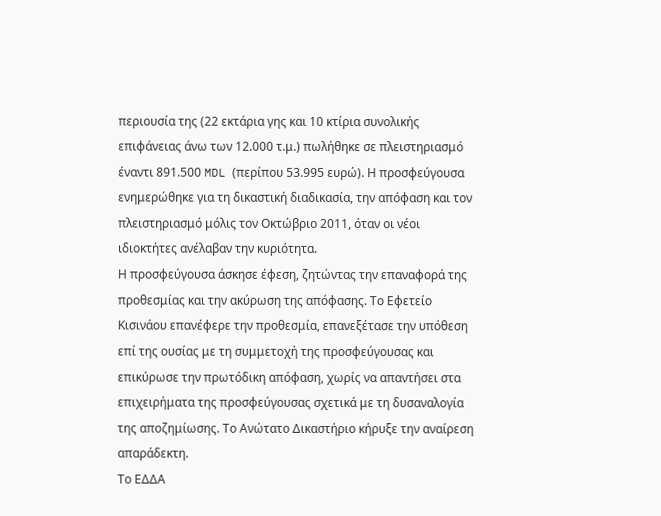περιουσία της (22 εκτάρια γης και 10 κτίρια συνολικής επιφάνειας άνω των 12.000 τ.μ.) πωλήθηκε σε πλειστηριασμό έναντι 891.500 MDL (περίπου 53.995 ευρώ). Η προσφεύγουσα ενημερώθηκε για τη δικαστική διαδικασία, την απόφαση και τον πλειστηριασμό μόλις τον Οκτώβριο 2011, όταν οι νέοι ιδιοκτήτες ανέλαβαν την κυριότητα.
Η προσφεύγουσα άσκησε έφεση, ζητώντας την επαναφορά της προθεσμίας και την ακύρωση της απόφασης. Το Εφετείο Κισινάου επανέφερε την προθεσμία, επανεξέτασε την υπόθεση επί της ουσίας με τη συμμετοχή της προσφεύγουσας και επικύρωσε την πρωτόδικη απόφαση, χωρίς να απαντήσει στα επιχειρήματα της προσφεύγουσας σχετικά με τη δυσαναλογία της αποζημίωσης. Το Ανώτατο Δικαστήριο κήρυξε την αναίρεση απαράδεκτη.
Το ΕΔΔΑ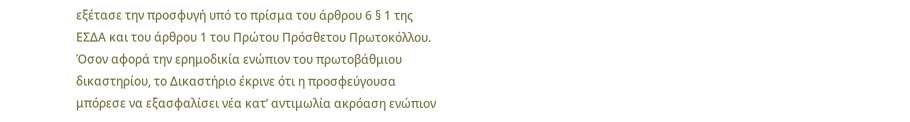εξέτασε την προσφυγή υπό το πρίσμα του άρθρου 6 § 1 της ΕΣΔΑ και του άρθρου 1 του Πρώτου Πρόσθετου Πρωτοκόλλου. Όσον αφορά την ερημοδικία ενώπιον του πρωτοβάθμιου δικαστηρίου, το Δικαστήριο έκρινε ότι η προσφεύγουσα μπόρεσε να εξασφαλίσει νέα κατ’ αντιμωλία ακρόαση ενώπιον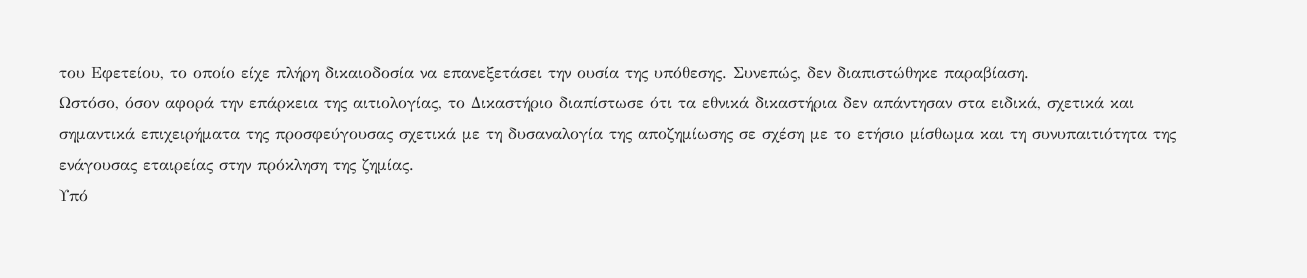του Εφετείου, το οποίο είχε πλήρη δικαιοδοσία να επανεξετάσει την ουσία της υπόθεσης. Συνεπώς, δεν διαπιστώθηκε παραβίαση.
Ωστόσο, όσον αφορά την επάρκεια της αιτιολογίας, το Δικαστήριο διαπίστωσε ότι τα εθνικά δικαστήρια δεν απάντησαν στα ειδικά, σχετικά και σημαντικά επιχειρήματα της προσφεύγουσας σχετικά με τη δυσαναλογία της αποζημίωσης σε σχέση με το ετήσιο μίσθωμα και τη συνυπαιτιότητα της ενάγουσας εταιρείας στην πρόκληση της ζημίας.
Υπό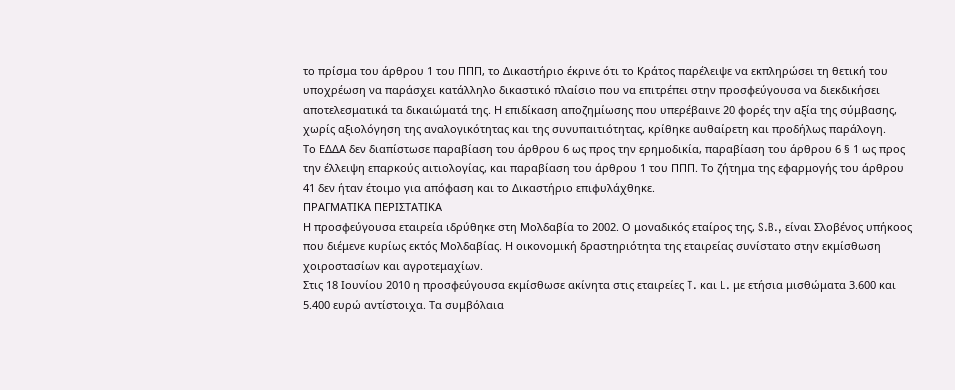το πρίσμα του άρθρου 1 του ΠΠΠ, το Δικαστήριο έκρινε ότι το Κράτος παρέλειψε να εκπληρώσει τη θετική του υποχρέωση να παράσχει κατάλληλο δικαστικό πλαίσιο που να επιτρέπει στην προσφεύγουσα να διεκδικήσει αποτελεσματικά τα δικαιώματά της. Η επιδίκαση αποζημίωσης που υπερέβαινε 20 φορές την αξία της σύμβασης, χωρίς αξιολόγηση της αναλογικότητας και της συνυπαιτιότητας, κρίθηκε αυθαίρετη και προδήλως παράλογη.
Το ΕΔΔΑ δεν διαπίστωσε παραβίαση του άρθρου 6 ως προς την ερημοδικία, παραβίαση του άρθρου 6 § 1 ως προς την έλλειψη επαρκούς αιτιολογίας, και παραβίαση του άρθρου 1 του ΠΠΠ. Το ζήτημα της εφαρμογής του άρθρου 41 δεν ήταν έτοιμο για απόφαση και το Δικαστήριο επιφυλάχθηκε.
ΠΡΑΓΜΑΤΙΚΑ ΠΕΡΙΣΤΑΤΙΚΑ
Η προσφεύγουσα εταιρεία ιδρύθηκε στη Μολδαβία το 2002. Ο μοναδικός εταίρος της, S.B., είναι Σλοβένος υπήκοος που διέμενε κυρίως εκτός Μολδαβίας. Η οικονομική δραστηριότητα της εταιρείας συνίστατο στην εκμίσθωση χοιροστασίων και αγροτεμαχίων.
Στις 18 Ιουνίου 2010 η προσφεύγουσα εκμίσθωσε ακίνητα στις εταιρείες T. και L. με ετήσια μισθώματα 3.600 και 5.400 ευρώ αντίστοιχα. Τα συμβόλαια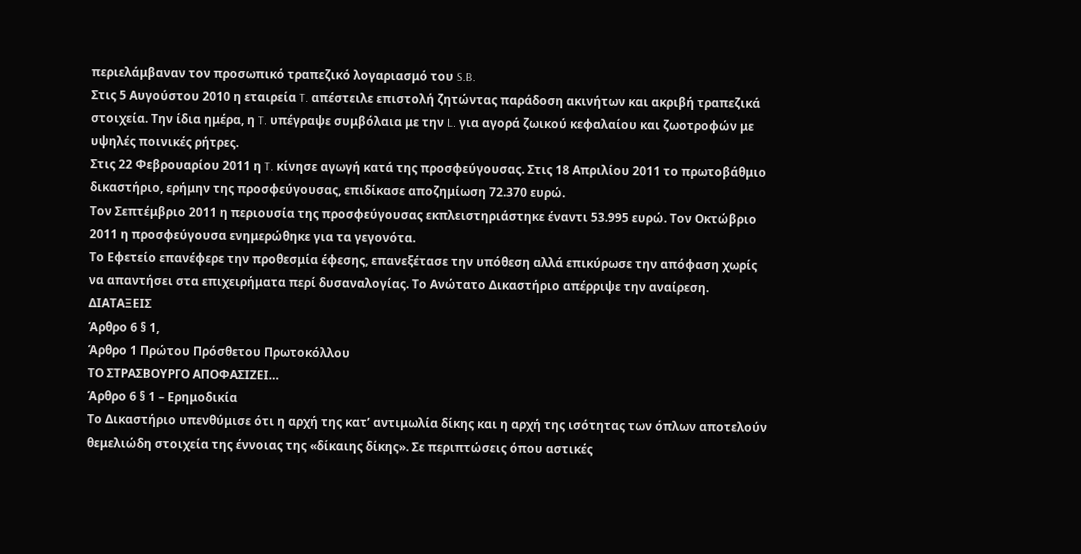περιελάμβαναν τον προσωπικό τραπεζικό λογαριασμό του S.B.
Στις 5 Αυγούστου 2010 η εταιρεία T. απέστειλε επιστολή ζητώντας παράδοση ακινήτων και ακριβή τραπεζικά στοιχεία. Την ίδια ημέρα, η T. υπέγραψε συμβόλαια με την L. για αγορά ζωικού κεφαλαίου και ζωοτροφών με υψηλές ποινικές ρήτρες.
Στις 22 Φεβρουαρίου 2011 η T. κίνησε αγωγή κατά της προσφεύγουσας. Στις 18 Απριλίου 2011 το πρωτοβάθμιο δικαστήριο, ερήμην της προσφεύγουσας, επιδίκασε αποζημίωση 72.370 ευρώ.
Τον Σεπτέμβριο 2011 η περιουσία της προσφεύγουσας εκπλειστηριάστηκε έναντι 53.995 ευρώ. Τον Οκτώβριο 2011 η προσφεύγουσα ενημερώθηκε για τα γεγονότα.
Το Εφετείο επανέφερε την προθεσμία έφεσης, επανεξέτασε την υπόθεση αλλά επικύρωσε την απόφαση χωρίς να απαντήσει στα επιχειρήματα περί δυσαναλογίας. Το Ανώτατο Δικαστήριο απέρριψε την αναίρεση.
ΔΙΑΤΑΞΕΙΣ
Άρθρο 6 § 1,
Άρθρο 1 Πρώτου Πρόσθετου Πρωτοκόλλου
ΤΟ ΣΤΡΑΣΒΟΥΡΓΟ ΑΠΟΦΑΣΙΖΕΙ…
Άρθρο 6 § 1 – Ερημοδικία
Το Δικαστήριο υπενθύμισε ότι η αρχή της κατ’ αντιμωλία δίκης και η αρχή της ισότητας των όπλων αποτελούν θεμελιώδη στοιχεία της έννοιας της «δίκαιης δίκης». Σε περιπτώσεις όπου αστικές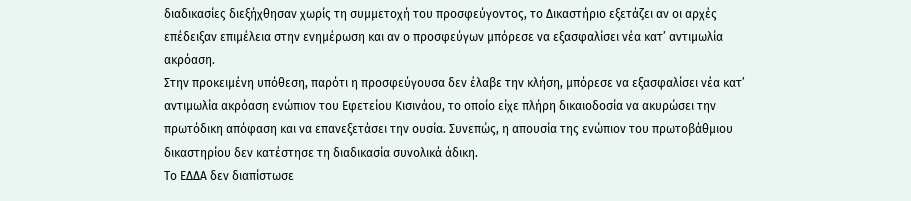διαδικασίες διεξήχθησαν χωρίς τη συμμετοχή του προσφεύγοντος, το Δικαστήριο εξετάζει αν οι αρχές επέδειξαν επιμέλεια στην ενημέρωση και αν ο προσφεύγων μπόρεσε να εξασφαλίσει νέα κατ’ αντιμωλία ακρόαση.
Στην προκειμένη υπόθεση, παρότι η προσφεύγουσα δεν έλαβε την κλήση, μπόρεσε να εξασφαλίσει νέα κατ’ αντιμωλία ακρόαση ενώπιον του Εφετείου Κισινάου, το οποίο είχε πλήρη δικαιοδοσία να ακυρώσει την πρωτόδικη απόφαση και να επανεξετάσει την ουσία. Συνεπώς, η απουσία της ενώπιον του πρωτοβάθμιου δικαστηρίου δεν κατέστησε τη διαδικασία συνολικά άδικη.
Το ΕΔΔΑ δεν διαπίστωσε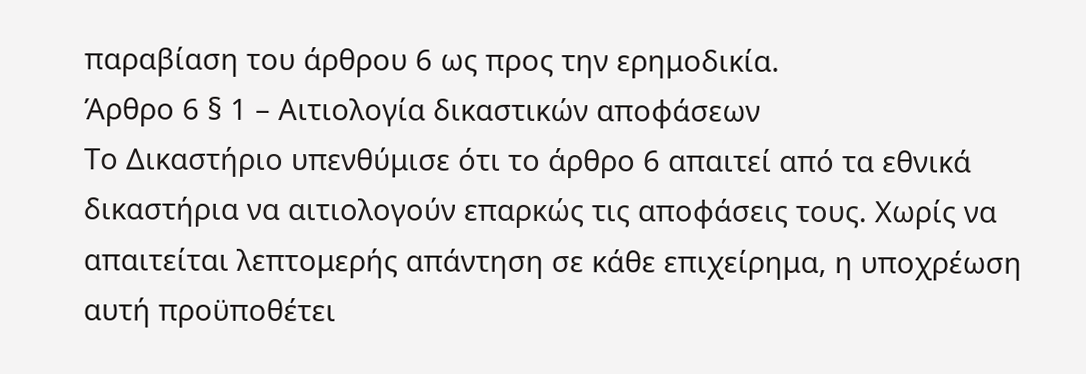παραβίαση του άρθρου 6 ως προς την ερημοδικία.
Άρθρο 6 § 1 – Αιτιολογία δικαστικών αποφάσεων
Το Δικαστήριο υπενθύμισε ότι το άρθρο 6 απαιτεί από τα εθνικά δικαστήρια να αιτιολογούν επαρκώς τις αποφάσεις τους. Χωρίς να απαιτείται λεπτομερής απάντηση σε κάθε επιχείρημα, η υποχρέωση αυτή προϋποθέτει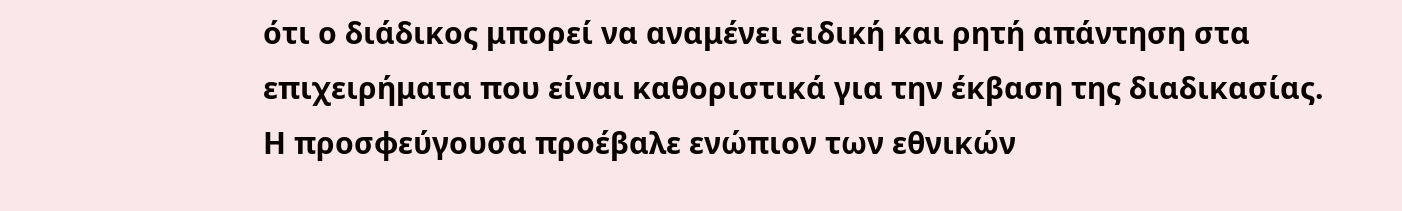ότι ο διάδικος μπορεί να αναμένει ειδική και ρητή απάντηση στα επιχειρήματα που είναι καθοριστικά για την έκβαση της διαδικασίας.
Η προσφεύγουσα προέβαλε ενώπιον των εθνικών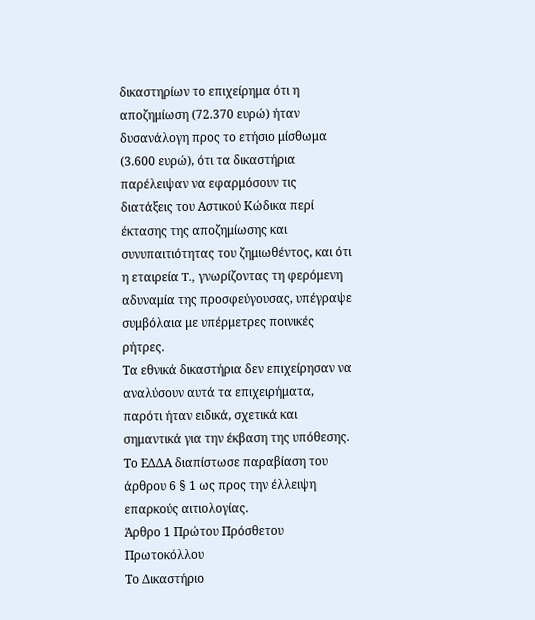δικαστηρίων το επιχείρημα ότι η αποζημίωση (72.370 ευρώ) ήταν δυσανάλογη προς το ετήσιο μίσθωμα (3.600 ευρώ), ότι τα δικαστήρια παρέλειψαν να εφαρμόσουν τις διατάξεις του Αστικού Κώδικα περί έκτασης της αποζημίωσης και συνυπαιτιότητας του ζημιωθέντος, και ότι η εταιρεία T., γνωρίζοντας τη φερόμενη αδυναμία της προσφεύγουσας, υπέγραψε συμβόλαια με υπέρμετρες ποινικές ρήτρες.
Τα εθνικά δικαστήρια δεν επιχείρησαν να αναλύσουν αυτά τα επιχειρήματα, παρότι ήταν ειδικά, σχετικά και σημαντικά για την έκβαση της υπόθεσης.
Το ΕΔΔΑ διαπίστωσε παραβίαση του άρθρου 6 § 1 ως προς την έλλειψη επαρκούς αιτιολογίας.
Άρθρο 1 Πρώτου Πρόσθετου Πρωτοκόλλου
Το Δικαστήριο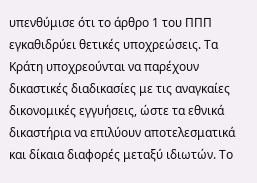υπενθύμισε ότι το άρθρο 1 του ΠΠΠ εγκαθιδρύει θετικές υποχρεώσεις. Τα Κράτη υποχρεούνται να παρέχουν δικαστικές διαδικασίες με τις αναγκαίες δικονομικές εγγυήσεις, ώστε τα εθνικά δικαστήρια να επιλύουν αποτελεσματικά και δίκαια διαφορές μεταξύ ιδιωτών. Το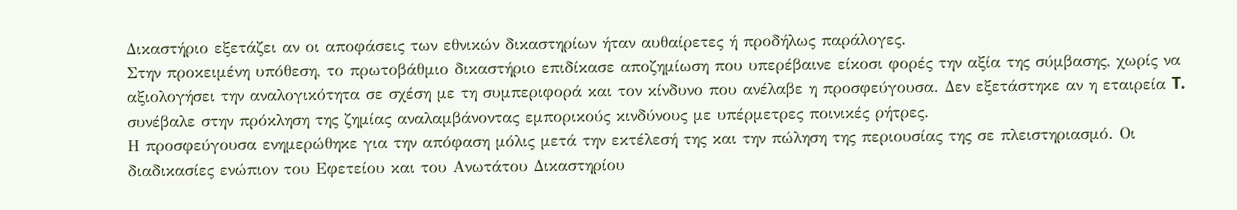Δικαστήριο εξετάζει αν οι αποφάσεις των εθνικών δικαστηρίων ήταν αυθαίρετες ή προδήλως παράλογες.
Στην προκειμένη υπόθεση, το πρωτοβάθμιο δικαστήριο επιδίκασε αποζημίωση που υπερέβαινε είκοσι φορές την αξία της σύμβασης, χωρίς να αξιολογήσει την αναλογικότητα σε σχέση με τη συμπεριφορά και τον κίνδυνο που ανέλαβε η προσφεύγουσα. Δεν εξετάστηκε αν η εταιρεία T. συνέβαλε στην πρόκληση της ζημίας αναλαμβάνοντας εμπορικούς κινδύνους με υπέρμετρες ποινικές ρήτρες.
Η προσφεύγουσα ενημερώθηκε για την απόφαση μόλις μετά την εκτέλεσή της και την πώληση της περιουσίας της σε πλειστηριασμό. Οι διαδικασίες ενώπιον του Εφετείου και του Ανωτάτου Δικαστηρίου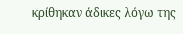κρίθηκαν άδικες λόγω της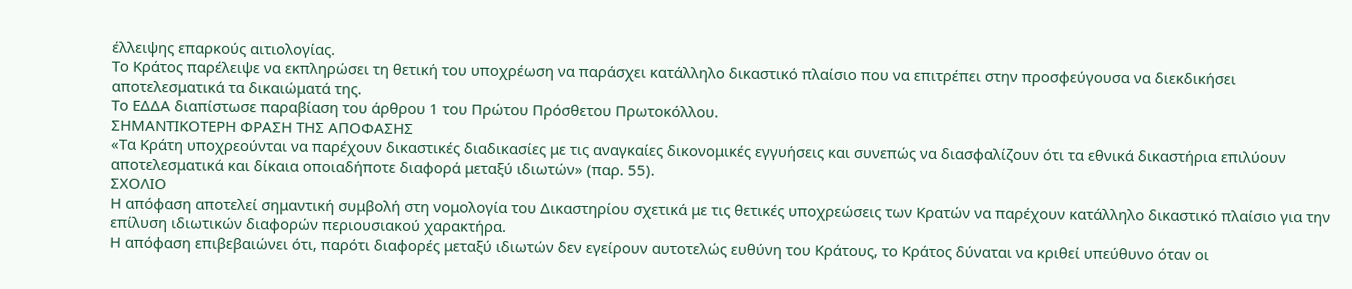έλλειψης επαρκούς αιτιολογίας.
Το Κράτος παρέλειψε να εκπληρώσει τη θετική του υποχρέωση να παράσχει κατάλληλο δικαστικό πλαίσιο που να επιτρέπει στην προσφεύγουσα να διεκδικήσει αποτελεσματικά τα δικαιώματά της.
Το ΕΔΔΑ διαπίστωσε παραβίαση του άρθρου 1 του Πρώτου Πρόσθετου Πρωτοκόλλου.
ΣΗΜΑΝΤΙΚΟΤΕΡΗ ΦΡΑΣΗ ΤΗΣ ΑΠΟΦΑΣΗΣ
«Τα Κράτη υποχρεούνται να παρέχουν δικαστικές διαδικασίες με τις αναγκαίες δικονομικές εγγυήσεις και συνεπώς να διασφαλίζουν ότι τα εθνικά δικαστήρια επιλύουν αποτελεσματικά και δίκαια οποιαδήποτε διαφορά μεταξύ ιδιωτών» (παρ. 55).
ΣΧΟΛΙΟ
Η απόφαση αποτελεί σημαντική συμβολή στη νομολογία του Δικαστηρίου σχετικά με τις θετικές υποχρεώσεις των Κρατών να παρέχουν κατάλληλο δικαστικό πλαίσιο για την επίλυση ιδιωτικών διαφορών περιουσιακού χαρακτήρα.
Η απόφαση επιβεβαιώνει ότι, παρότι διαφορές μεταξύ ιδιωτών δεν εγείρουν αυτοτελώς ευθύνη του Κράτους, το Κράτος δύναται να κριθεί υπεύθυνο όταν οι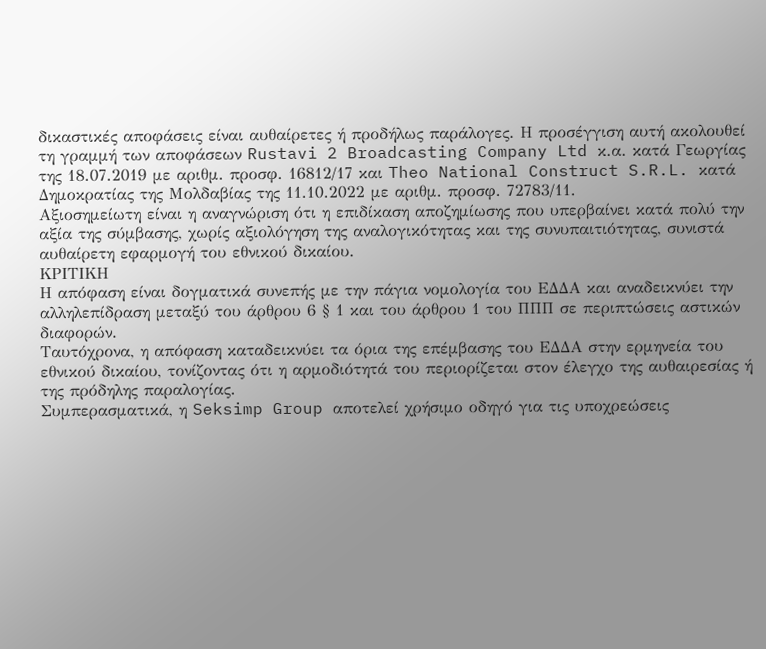δικαστικές αποφάσεις είναι αυθαίρετες ή προδήλως παράλογες. Η προσέγγιση αυτή ακολουθεί τη γραμμή των αποφάσεων Rustavi 2 Broadcasting Company Ltd κ.α. κατά Γεωργίας της 18.07.2019 με αριθμ. προσφ. 16812/17 και Theo National Construct S.R.L. κατά Δημοκρατίας της Μολδαβίας της 11.10.2022 με αριθμ. προσφ. 72783/11.
Αξιοσημείωτη είναι η αναγνώριση ότι η επιδίκαση αποζημίωσης που υπερβαίνει κατά πολύ την αξία της σύμβασης, χωρίς αξιολόγηση της αναλογικότητας και της συνυπαιτιότητας, συνιστά αυθαίρετη εφαρμογή του εθνικού δικαίου.
ΚΡΙΤΙΚΗ
Η απόφαση είναι δογματικά συνεπής με την πάγια νομολογία του ΕΔΔΑ και αναδεικνύει την αλληλεπίδραση μεταξύ του άρθρου 6 § 1 και του άρθρου 1 του ΠΠΠ σε περιπτώσεις αστικών διαφορών.
Ταυτόχρονα, η απόφαση καταδεικνύει τα όρια της επέμβασης του ΕΔΔΑ στην ερμηνεία του εθνικού δικαίου, τονίζοντας ότι η αρμοδιότητά του περιορίζεται στον έλεγχο της αυθαιρεσίας ή της πρόδηλης παραλογίας.
Συμπερασματικά, η Seksimp Group αποτελεί χρήσιμο οδηγό για τις υποχρεώσεις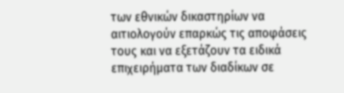των εθνικών δικαστηρίων να αιτιολογούν επαρκώς τις αποφάσεις τους και να εξετάζουν τα ειδικά επιχειρήματα των διαδίκων σε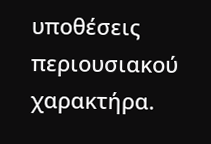υποθέσεις περιουσιακού χαρακτήρα.